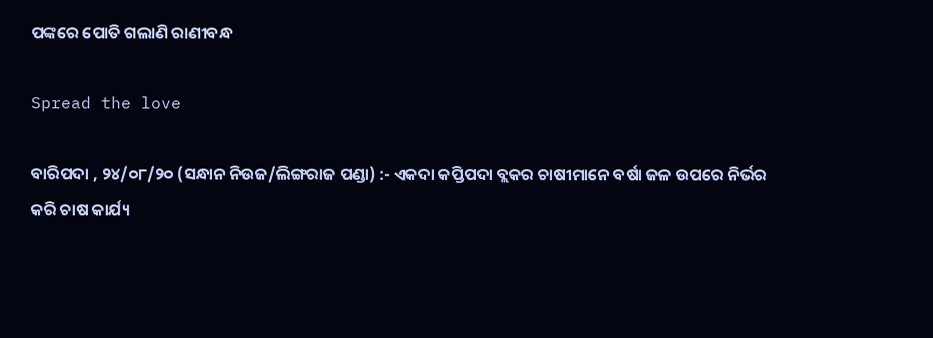ପଙ୍କରେ ପୋତି ଗଲାଣି ରାଣୀବନ୍ଧ

Spread the love

ବାରିପଦା , ୨୪/୦୮/୨୦ (ସନ୍ଧାନ ନିଉଜ/ଲିଙ୍ଗରାଜ ପଣ୍ଡା) :- ଏକଦା କପ୍ତିପଦା ବ୍ଲକର ଚାଷୀମାନେ ବର୍ଷା ଜଳ ଉପରେ ନିର୍ଭର କରି ଚାଷ କାର୍ଯ୍ୟ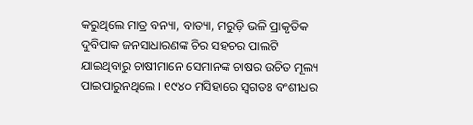କରୁଥିଲେ ମାତ୍ର ବନ୍ୟା, ବାତ୍ୟା, ମରୁଡ଼ି ଭଳି ପ୍ରାକୃତିକ ଦୁବିପାକ ଜନସାଧାରଣଙ୍କ ଚିର ସହଚର ପାଲଟି ଯାଇଥିବାରୁ ଚାଷୀମାନେ ସେମାନଙ୍କ ଚାଷର ଉଚିତ ମୂଲ୍ୟ ପାଇପାରୁନଥିଲେ । ୧୯୪୦ ମସିହାରେ ସ୍ଵଗତଃ ବଂଶୀଧର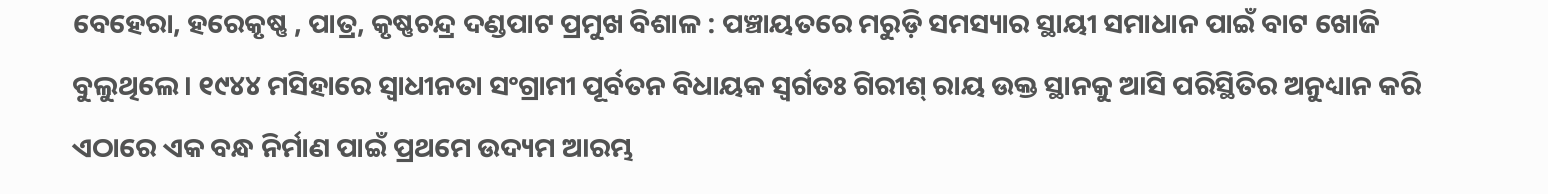ବେହେରା, ହରେକୃଷ୍ଣ , ପାତ୍ର, କୃଷ୍ଣଚନ୍ଦ୍ର ଦଣ୍ଡପାଟ ପ୍ରମୁଖ ବିଶାଳ : ପଞ୍ଚାୟତରେ ମରୁଡ଼ି ସମସ୍ୟାର ସ୍ଥାୟୀ ସମାଧାନ ପାଇଁ ବାଟ ଖୋଜି ବୁଲୁଥିଲେ। ୧୯୪୪ ମସିହାରେ ସ୍ଵାଧୀନତା ସଂଗ୍ରାମୀ ପୂର୍ବତନ ବିଧାୟକ ସ୍ବର୍ଗତଃ ଗିରୀଶ୍ ରାୟ ଉକ୍ତ ସ୍ଥାନକୁ ଆସି ପରିସ୍ଥିତିର ଅନୁଧ୍ୟାନ କରି ଏଠାରେ ଏକ ବନ୍ଧ ନିର୍ମାଣ ପାଇଁ ପ୍ରଥମେ ଉଦ୍ୟମ ଆରମ୍ଭ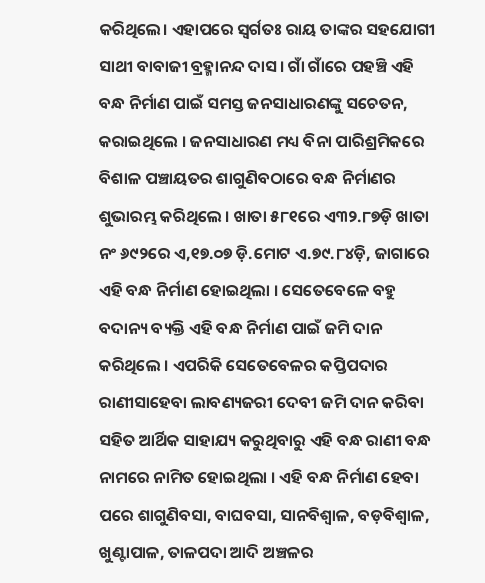କରିଥିଲେ। ଏହାପରେ ସ୍ବର୍ଗତଃ ରାୟ ତାଙ୍କର ସହଯୋଗୀ ସାଥୀ ବାବାଜୀ ବ୍ରହ୍ମାନନ୍ଦ ଦାସ। ଗାଁ ଗାଁରେ ପହଞ୍ଚି ଏହି ବନ୍ଧ ନିର୍ମାଣ ପାଇଁ ସମସ୍ତ ଜନସାଧାରଣଙ୍କୁ ସଚେତନ, କରାଇଥିଲେ । ଜନସାଧାରଣ ମଧ୍ୟ ବିନା ପାରିଶ୍ରମିକରେ ବିଶାଳ ପଞ୍ଚାୟତର ଶାଗୁଣିବଠାରେ ବନ୍ଧ ନିର୍ମାଣର ଶୁଭାରମ୍ଭ କରିଥିଲେ । ଖାତା ୫୮୧ରେ ଏ୩୨.୮୭ଡ଼ି ଖାତା ନଂ ୬୯୨ରେ ଏ,୧୭.୦୭ ଡ଼ି.ମୋଟ ଏ.୭୯.୮୪ଡ଼ି, ଜାଗାରେ ଏହି ବନ୍ଧ ନିର୍ମାଣ ହୋଇଥିଲା । ସେତେବେଳେ ବହୁ ବଦାନ୍ୟ ବ୍ୟକ୍ତି ଏହି ବନ୍ଧ ନିର୍ମାଣ ପାଇଁ ଜମି ଦାନ କରିଥିଲେ । ଏପରିକି ସେତେବେଳର କପ୍ତିପଦାର ରାଣୀସାହେବା ଲାବଣ୍ୟଜରୀ ଦେବୀ ଜମି ଦାନ କରିବା ସହିତ ଆର୍ଥିକ ସାହାଯ୍ୟ କରୁଥିବାରୁ ଏହି ବନ୍ଧ ରାଣୀ ବନ୍ଧ ନାମରେ ନାମିତ ହୋଇଥିଲା । ଏହି ବନ୍ଧ ନିର୍ମାଣ ହେବା ପରେ ଶାଗୁଣିବସା, ବାଘବସା, ସାନବିଶ୍ବାଳ, ବଡ଼ବିଶ୍ୱାଳ, ଖୁଣ୍ଟାପାଳ, ତାଳପଦା ଆଦି ଅଞ୍ଚଳର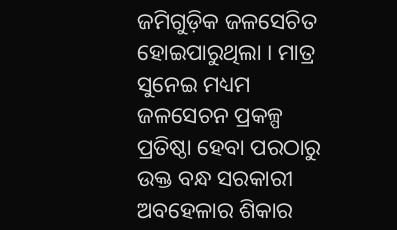ଜମିଗୁଡ଼ିକ ଜଳସେଚିତ ହୋଇପାରୁଥିଲା । ମାତ୍ର ସୁନେଇ ମଧ୍ୟମ ଜଳସେଚନ ପ୍ରକଳ୍ପ ପ୍ରତିଷ୍ଠା ହେବା ପରଠାରୁ ଉକ୍ତ ବନ୍ଧ ସରକାରୀ ଅବହେଳାର ଶିକାର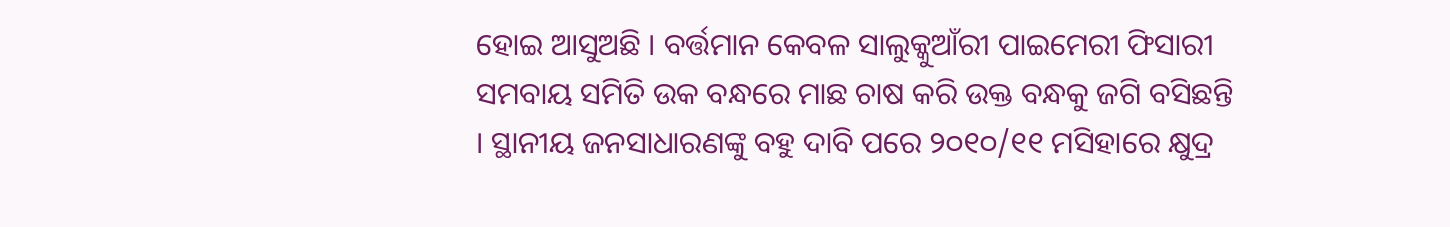ହୋଇ ଆସୁଅଛି । ବର୍ତ୍ତମାନ କେବଳ ସାଲୁକ୍କୁଆଁରୀ ପାଇମେରୀ ଫିସାରୀ ସମବାୟ ସମିତି ଉକ ବନ୍ଧରେ ମାଛ ଚାଷ କରି ଉକ୍ତ ବନ୍ଧକୁ ଜଗି ବସିଛନ୍ତି । ସ୍ଥାନୀୟ ଜନସାଧାରଣଙ୍କୁ ବହୁ ଦାବି ପରେ ୨୦୧୦/୧୧ ମସିହାରେ କ୍ଷୁଦ୍ର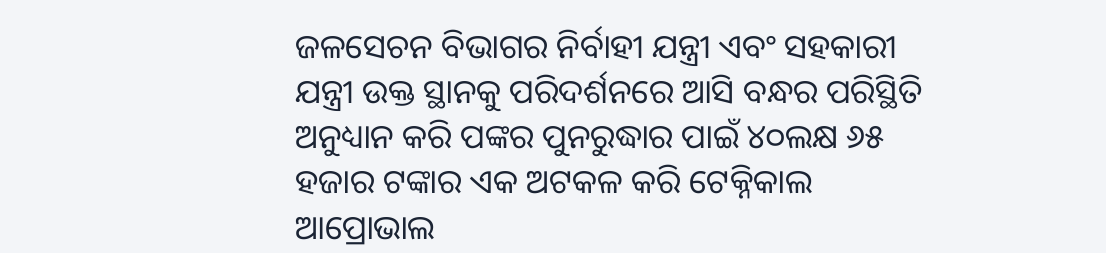ଜଳସେଚନ ବିଭାଗର ନିର୍ବାହୀ ଯନ୍ତ୍ରୀ ଏବଂ ସହକାରୀ ଯନ୍ତ୍ରୀ ଉକ୍ତ ସ୍ଥାନକୁ ପରିଦର୍ଶନରେ ଆସି ବନ୍ଧର ପରିସ୍ଥିତି ଅନୁଧ୍ୟାନ କରି ପଙ୍କର ପୁନରୁଦ୍ଧାର ପାଇଁ ୪୦ଲକ୍ଷ ୬୫ ହଜାର ଟଙ୍କାର ଏକ ଅଟକଳ କରି ଟେକ୍ନିକାଲ ଆପ୍ରୋଭାଲ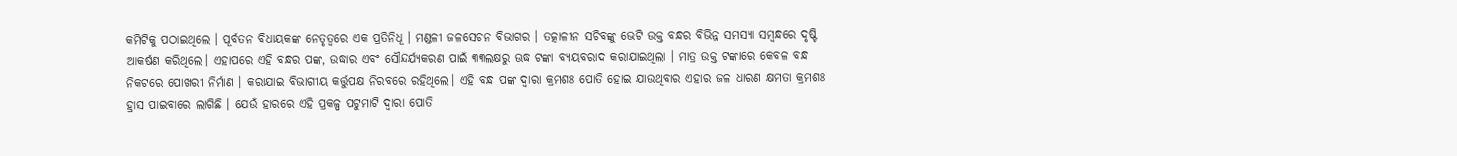କମିଟିକୁ ପଠାଇଥିଲେ । ପୂର୍ବତନ ବିଧାୟକଙ୍କ ନେତୃତ୍ବରେ ଏକ ପ୍ରତିନିଧୂ । ମଣ୍ଡଳୀ ଜଳସେଚନ ବିଭାଗର । ତତ୍କାଳୀନ ସଚିବଙ୍କୁ ଭେଟି ଉକ୍ତ ବନ୍ଧର ବିଭିନ୍ନ ସମସ୍ୟା ସମ୍ବନ୍ଧରେ ଦୃଷ୍ଟି ଆକର୍ଷଣ କରିଥିଲେ। ଏହାପରେ ଏହି ବନ୍ଧର ପଙ୍କ, ଉଦ୍ଧାର ଏବଂ ସୌନ୍ଦର୍ଯ୍ୟକରଣ ପାଇଁ ୩୩ଲକ୍ଷରୁ ଊଦ୍ଧ ଟଙ୍କା ବ୍ୟୟବରାଦ କରାଯାଇଥିଲା । ମାତ୍ର ଉକ୍ତ ଟଙ୍କାରେ କେବଳ ବନ୍ଧ ନିକଟରେ ପୋଖରୀ ନିର୍ମାଣ । କରାଯାଇ ବିଭାଗୀୟ କର୍ତ୍ତୁପକ୍ଷ ନିରବରେ ରହିଥିଲେ। ଏହି ବନ୍ଧ ପଙ୍କ ଦ୍ଵାରା କ୍ରମଶଃ ପୋତି ହୋଇ ଯାଉଥିବାର ଏହାର ଜଳ ଧାରଣ କ୍ଷମତା କ୍ରମଶଃ ହ୍ରାସ ପାଇବାରେ ଲାଗିଛି । ଯେଉଁ ହାରରେ ଏହି ପ୍ରକଳ୍ପ ପଟୁମାଟି ଦ୍ବାରା ପୋତି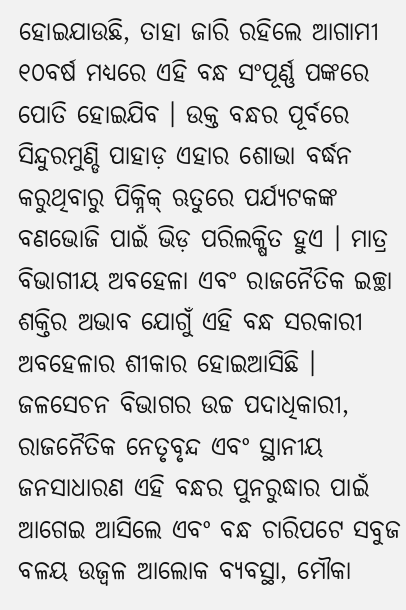ହୋଇଯାଉଛି, ତାହା ଜାରି ରହିଲେ ଆଗାମୀ ୧୦ବର୍ଷ ମଧ୍ୟରେ ଏହି ବନ୍ଧ ସଂପୂର୍ଣ୍ଣ ପଙ୍କରେ ପୋତି ହୋଇଯିବ । ଉକ୍ତ ବନ୍ଧର ପୂର୍ବରେ ସିନ୍ଦୁରମୁଣ୍ଡି ପାହାଡ଼ ଏହାର ଶୋଭା ବର୍ଦ୍ଧନ କରୁଥିବାରୁ ପିକ୍ନିକ୍ ଋତୁରେ ପର୍ଯ୍ୟଟକଙ୍କ ବଣଭୋଜି ପାଇଁ ଭିଡ଼ ପରିଲକ୍ଷିତ ହୁଏ । ମାତ୍ର ବିଭାଗୀୟ ଅବହେଳା ଏବଂ ରାଜନୈତିକ ଇଚ୍ଛା ଶକ୍ତିର ଅଭାବ ଯୋଗୁଁ ଏହି ବନ୍ଧ ସରକାରୀ ଅବହେଳାର ଶୀକାର ହୋଇଆସିଛି । ଜଳସେଚନ ବିଭାଗର ଉଚ୍ଚ ପଦାଧିକାରୀ, ରାଜନୈତିକ ନେତୃବୃନ୍ଦ ଏବଂ ସ୍ଥାନୀୟ ଜନସାଧାରଣ ଏହି ବନ୍ଧର ପୁନରୁଦ୍ଧାର ପାଇଁ ଆଗେଇ ଆସିଲେ ଏବଂ ବନ୍ଧ ଚାରିପଟେ ସବୁଜ ବଳୟ ଉଜ୍ବଳ ଆଲୋକ ବ୍ୟବସ୍ଥା, ମୌକା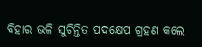ବିହାର ଭଳି ସୁଚିନ୍ତିତ ପଦକ୍ଷେପ ଗ୍ରହଣ କଲେ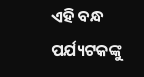ଏହି ବନ୍ଧ ପର୍ଯ୍ୟଟକଙ୍କୁ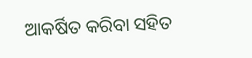ଆକର୍ଷିତ କରିବା ସହିତ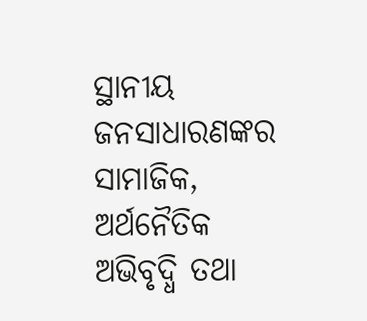ସ୍ଥାନୀୟ ଜନସାଧାରଣଙ୍କର ସାମାଜିକ, ଅର୍ଥନୈତିକ ଅଭିବୃଦ୍ଧି ତଥା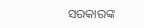ସରକାରଙ୍କ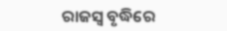ରାଜସ୍ବ ବୃଦ୍ଧିରେ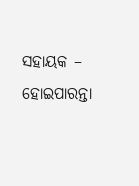ସହାୟକ – ହୋଇପାରନ୍ତା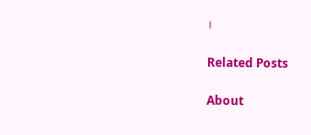।

Related Posts

About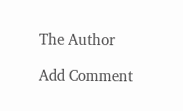The Author

Add Comment